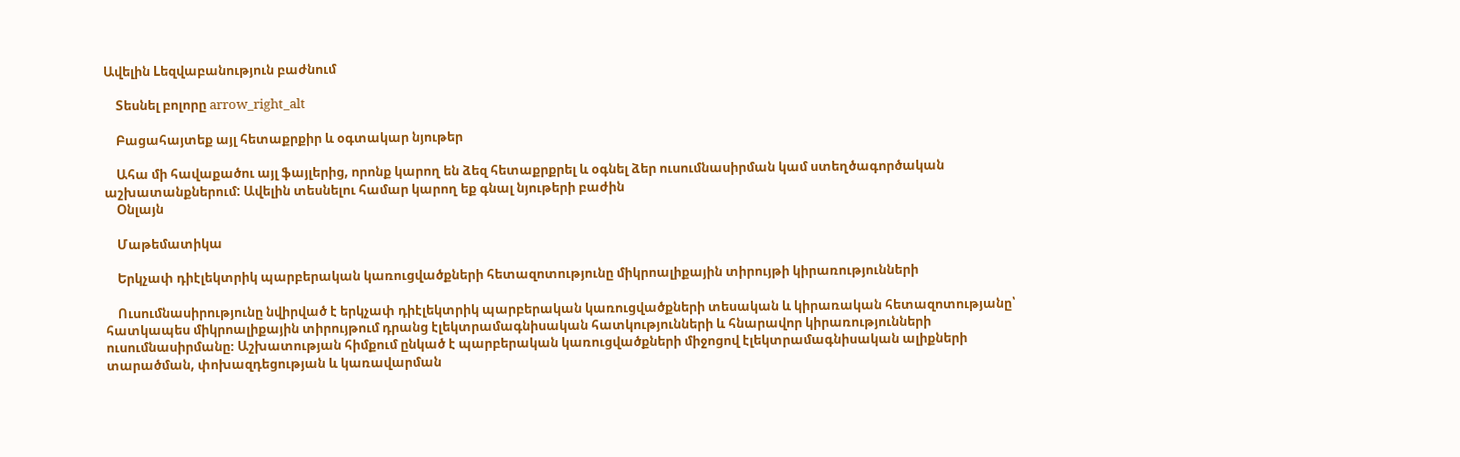Ավելին Lեզվաբանություն բաժնում

    Տեսնել բոլորը arrow_right_alt

    Բացահայտեք այլ հետաքրքիր և օգտակար նյութեր

    Ահա մի հավաքածու այլ ֆայլերից, որոնք կարող են ձեզ հետաքրքրել և օգնել ձեր ուսումնասիրման կամ ստեղծագործական աշխատանքներում: Ավելին տեսնելու համար կարող եք գնալ նյութերի բաժին
    Օնլայն

    Մաթեմատիկա

    Երկչափ դիէլեկտրիկ պարբերական կառուցվածքների հետազոտությունը միկրոալիքային տիրույթի կիրառությունների

    Ուսումնասիրությունը նվիրված է երկչափ դիէլեկտրիկ պարբերական կառուցվածքների տեսական և կիրառական հետազոտությանը՝ հատկապես միկրոալիքային տիրույթում դրանց էլեկտրամագնիսական հատկությունների և հնարավոր կիրառությունների ուսումնասիրմանը։ Աշխատության հիմքում ընկած է պարբերական կառուցվածքների միջոցով էլեկտրամագնիսական ալիքների տարածման, փոխազդեցության և կառավարման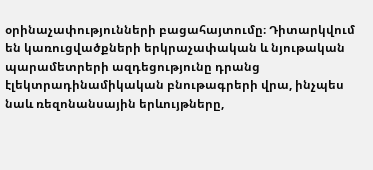օրինաչափությունների բացահայտումը։ Դիտարկվում են կառուցվածքների երկրաչափական և նյութական պարամետրերի ազդեցությունը դրանց էլեկտրադինամիկական բնութագրերի վրա, ինչպես նաև ռեզոնանսային երևույթները,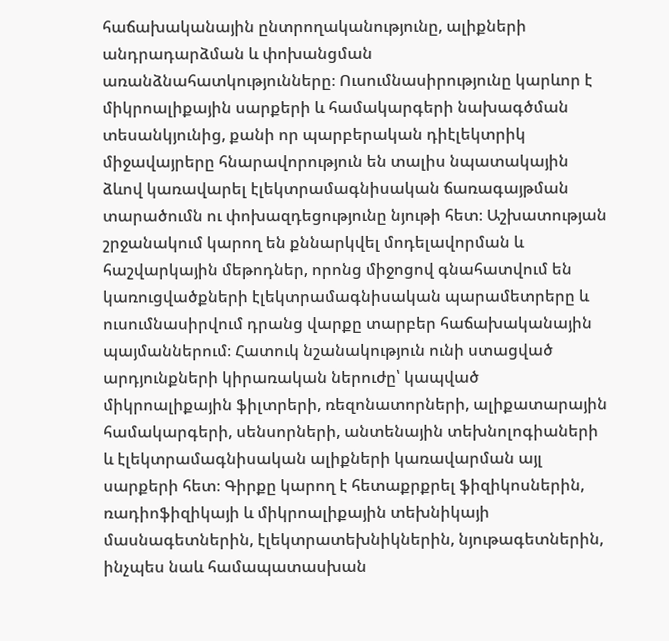հաճախականային ընտրողականությունը, ալիքների անդրադարձման և փոխանցման առանձնահատկությունները։ Ուսումնասիրությունը կարևոր է միկրոալիքային սարքերի և համակարգերի նախագծման տեսանկյունից, քանի որ պարբերական դիէլեկտրիկ միջավայրերը հնարավորություն են տալիս նպատակային ձևով կառավարել էլեկտրամագնիսական ճառագայթման տարածումն ու փոխազդեցությունը նյութի հետ։ Աշխատության շրջանակում կարող են քննարկվել մոդելավորման և հաշվարկային մեթոդներ, որոնց միջոցով գնահատվում են կառուցվածքների էլեկտրամագնիսական պարամետրերը և ուսումնասիրվում դրանց վարքը տարբեր հաճախականային պայմաններում։ Հատուկ նշանակություն ունի ստացված արդյունքների կիրառական ներուժը՝ կապված միկրոալիքային ֆիլտրերի, ռեզոնատորների, ալիքատարային համակարգերի, սենսորների, անտենային տեխնոլոգիաների և էլեկտրամագնիսական ալիքների կառավարման այլ սարքերի հետ։ Գիրքը կարող է հետաքրքրել ֆիզիկոսներին, ռադիոֆիզիկայի և միկրոալիքային տեխնիկայի մասնագետներին, էլեկտրատեխնիկներին, նյութագետներին, ինչպես նաև համապատասխան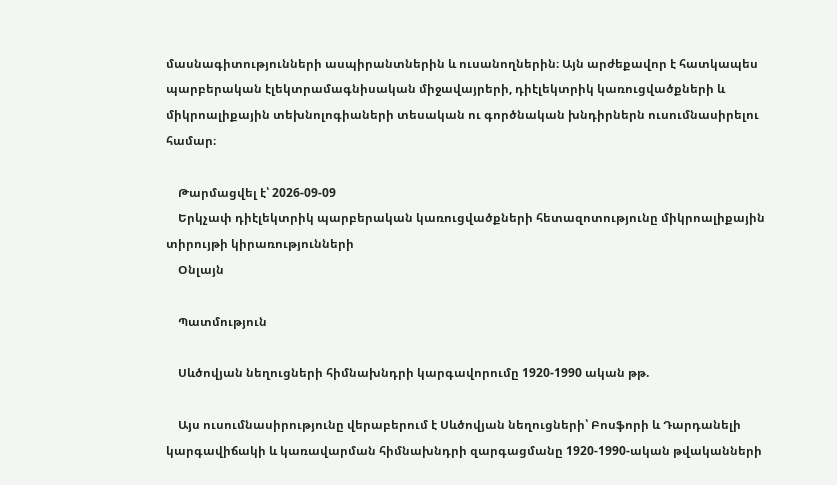մասնագիտությունների ասպիրանտներին և ուսանողներին։ Այն արժեքավոր է հատկապես պարբերական էլեկտրամագնիսական միջավայրերի, դիէլեկտրիկ կառուցվածքների և միկրոալիքային տեխնոլոգիաների տեսական ու գործնական խնդիրներն ուսումնասիրելու համար։

    Թարմացվել է՝ 2026-09-09
    Երկչափ դիէլեկտրիկ պարբերական կառուցվածքների հետազոտությունը միկրոալիքային տիրույթի կիրառությունների
    Օնլայն

    Պատմություն

    Սևծովյան նեղուցների հիմնախնդրի կարգավորումը 1920-1990 ական թթ.

    Այս ուսումնասիրությունը վերաբերում է Սևծովյան նեղուցների՝ Բոսֆորի և Դարդանելի կարգավիճակի և կառավարման հիմնախնդրի զարգացմանը 1920-1990-ական թվականների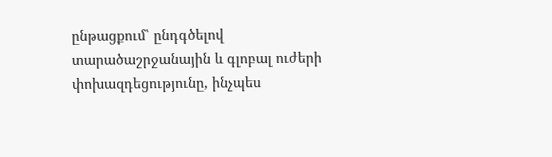ընթացքում՝ ընդգծելով տարածաշրջանային և գլոբալ ուժերի փոխազդեցությունը, ինչպես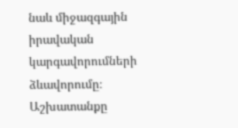նաև միջազգային իրավական կարգավորումների ձևավորումը։ Աշխատանքը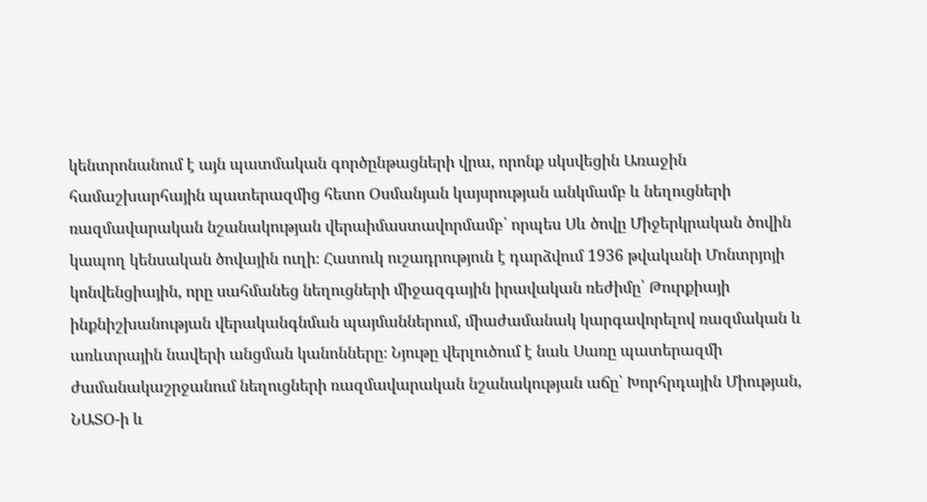կենտրոնանում է այն պատմական գործընթացների վրա, որոնք սկսվեցին Առաջին համաշխարհային պատերազմից հետո Օսմանյան կայսրության անկմամբ և նեղուցների ռազմավարական նշանակության վերաիմաստավորմամբ՝ որպես Սև ծովը Միջերկրական ծովին կապող կենսական ծովային ուղի։ Հատուկ ուշադրություն է դարձվում 1936 թվականի Մոնտրյոյի կոնվենցիային, որը սահմանեց նեղուցների միջազգային իրավական ռեժիմը՝ Թուրքիայի ինքնիշխանության վերականգնման պայմաններում, միաժամանակ կարգավորելով ռազմական և առևտրային նավերի անցման կանոնները։ Նյութը վերլուծում է նաև Սառը պատերազմի ժամանակաշրջանում նեղուցների ռազմավարական նշանակության աճը՝ Խորհրդային Միության, ՆԱՏՕ-ի և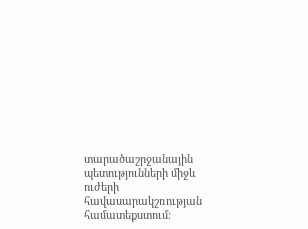տարածաշրջանային պետությունների միջև ուժերի հավասարակշռության համատեքստում։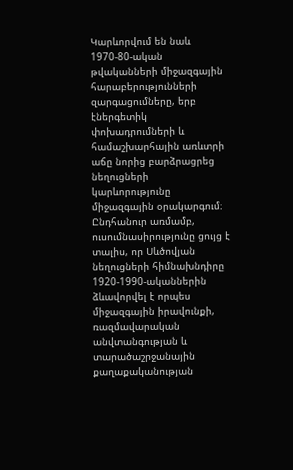Կարևորվում են նաև 1970-80-ական թվականների միջազգային հարաբերությունների զարգացումները, երբ էներգետիկ փոխադրումների և համաշխարհային առևտրի աճը նորից բարձրացրեց նեղուցների կարևորությունը միջազգային օրակարգում։ Ընդհանուր առմամբ, ուսումնասիրությունը ցույց է տալիս, որ Սևծովյան նեղուցների հիմնախնդիրը 1920-1990-ականներին ձևավորվել է որպես միջազգային իրավունքի, ռազմավարական անվտանգության և տարածաշրջանային քաղաքականության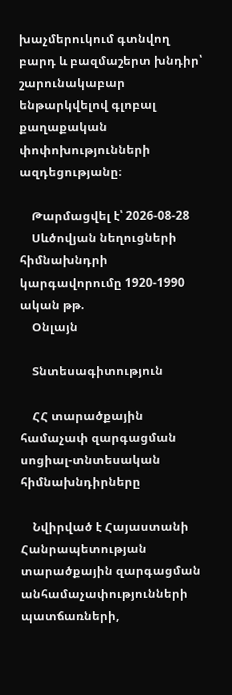խաչմերուկում գտնվող բարդ և բազմաշերտ խնդիր՝ շարունակաբար ենթարկվելով գլոբալ քաղաքական փոփոխությունների ազդեցությանը։

    Թարմացվել է՝ 2026-08-28
    Սևծովյան նեղուցների հիմնախնդրի կարգավորումը 1920-1990 ական թթ.
    Օնլայն

    Տնտեսագիտություն

    ՀՀ տարածքային համաչափ զարգացման սոցիալ-տնտեսական հիմնախնդիրները

    Նվիրված է Հայաստանի Հանրապետության տարածքային զարգացման անհամաչափությունների պատճառների,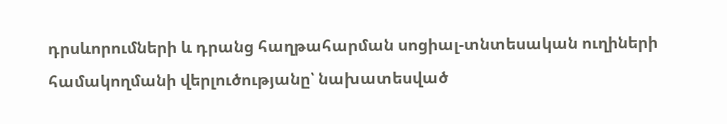դրսևորումների և դրանց հաղթահարման սոցիալ-տնտեսական ուղիների համակողմանի վերլուծությանը՝ նախատեսված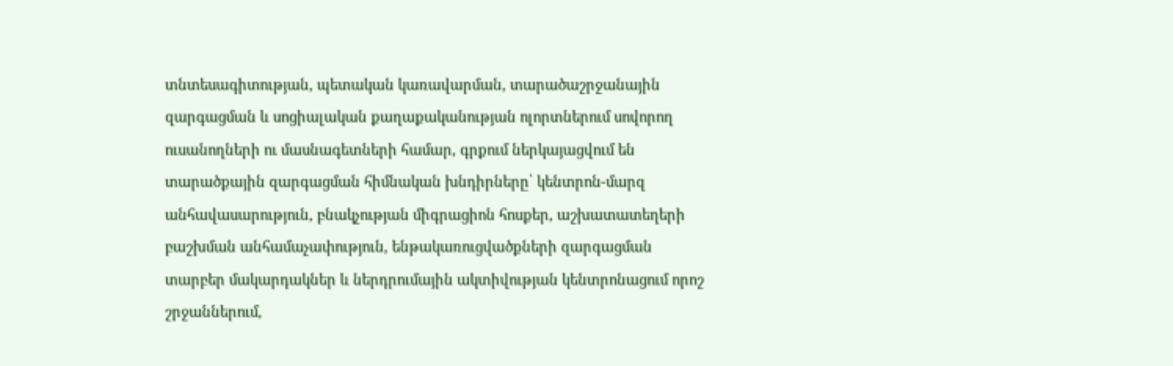տնտեսագիտության, պետական կառավարման, տարածաշրջանային զարգացման և սոցիալական քաղաքականության ոլորտներում սովորող ուսանողների ու մասնագետների համար, գրքում ներկայացվում են տարածքային զարգացման հիմնական խնդիրները՝ կենտրոն-մարզ անհավասարություն, բնակչության միգրացիոն հոսքեր, աշխատատեղերի բաշխման անհամաչափություն, ենթակառուցվածքների զարգացման տարբեր մակարդակներ և ներդրումային ակտիվության կենտրոնացում որոշ շրջաններում,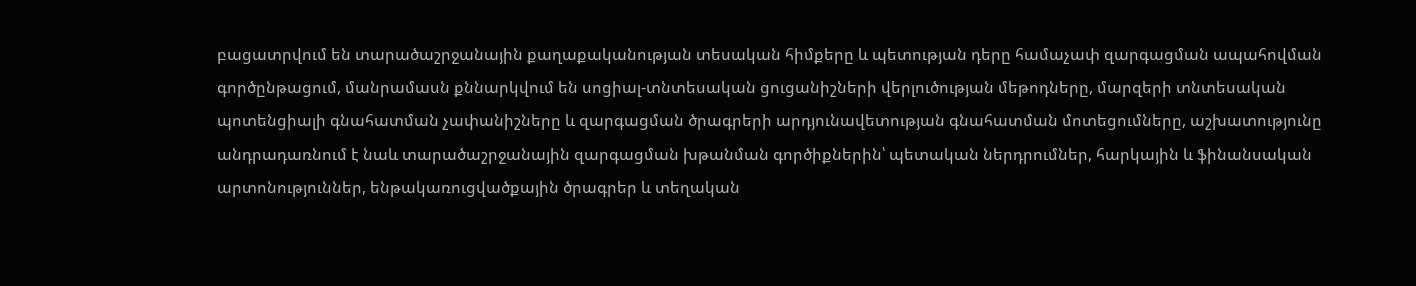բացատրվում են տարածաշրջանային քաղաքականության տեսական հիմքերը և պետության դերը համաչափ զարգացման ապահովման գործընթացում, մանրամասն քննարկվում են սոցիալ-տնտեսական ցուցանիշների վերլուծության մեթոդները, մարզերի տնտեսական պոտենցիալի գնահատման չափանիշները և զարգացման ծրագրերի արդյունավետության գնահատման մոտեցումները, աշխատությունը անդրադառնում է նաև տարածաշրջանային զարգացման խթանման գործիքներին՝ պետական ներդրումներ, հարկային և ֆինանսական արտոնություններ, ենթակառուցվածքային ծրագրեր և տեղական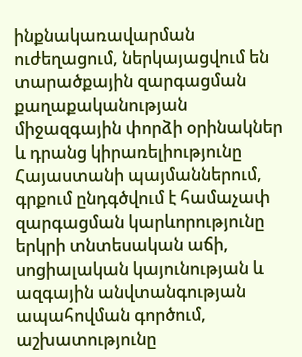ինքնակառավարման ուժեղացում, ներկայացվում են տարածքային զարգացման քաղաքականության միջազգային փորձի օրինակներ և դրանց կիրառելիությունը Հայաստանի պայմաններում, գրքում ընդգծվում է համաչափ զարգացման կարևորությունը երկրի տնտեսական աճի, սոցիալական կայունության և ազգային անվտանգության ապահովման գործում, աշխատությունը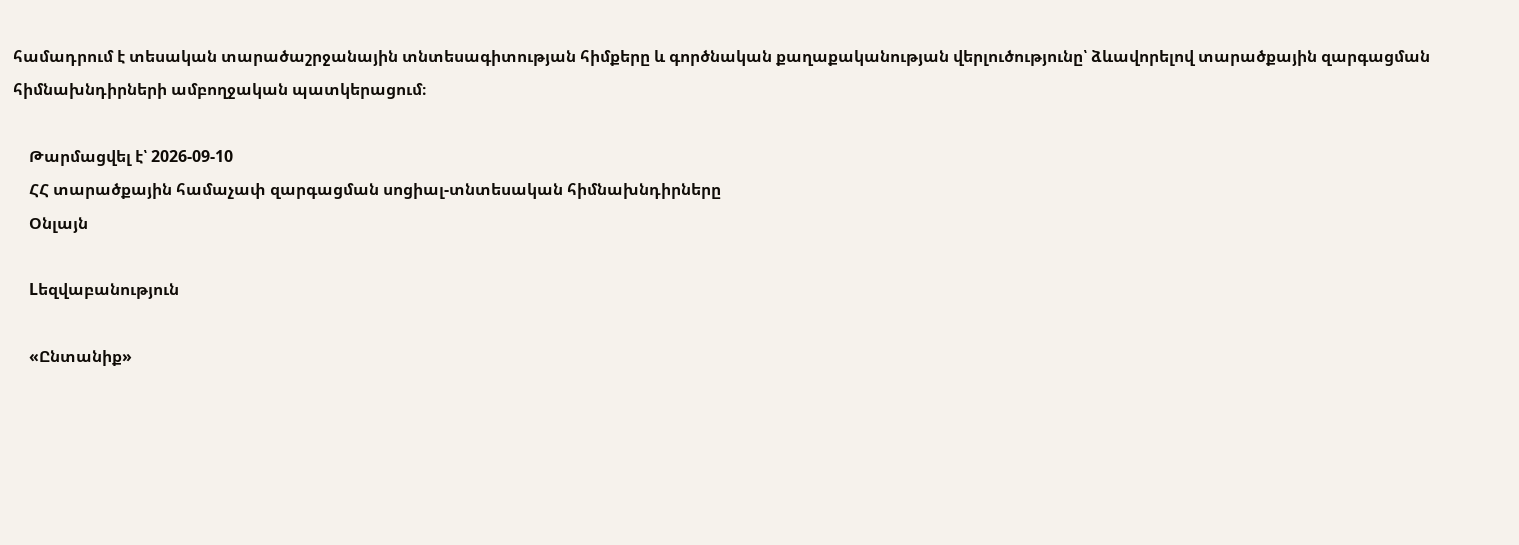համադրում է տեսական տարածաշրջանային տնտեսագիտության հիմքերը և գործնական քաղաքականության վերլուծությունը՝ ձևավորելով տարածքային զարգացման հիմնախնդիրների ամբողջական պատկերացում։

    Թարմացվել է՝ 2026-09-10
    ՀՀ տարածքային համաչափ զարգացման սոցիալ-տնտեսական հիմնախնդիրները
    Օնլայն

    Lեզվաբանություն

    «Ընտանիք»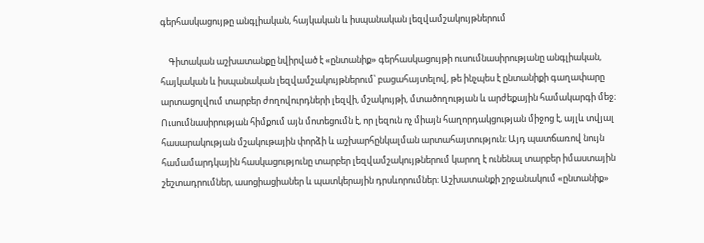գերհասկացույթը անգլիական, հայկական և իսպանական լեզվամշակույթներում

    Գիտական աշխատանքը նվիրված է «ընտանիք» գերհասկացույթի ուսումնասիրությանը անգլիական, հայկական և իսպանական լեզվամշակույթներում՝ բացահայտելով, թե ինչպես է ընտանիքի գաղափարը արտացոլվում տարբեր ժողովուրդների լեզվի, մշակույթի, մտածողության և արժեքային համակարգի մեջ։ Ուսումնասիրության հիմքում այն մոտեցումն է, որ լեզուն ոչ միայն հաղորդակցության միջոց է, այլև տվյալ հասարակության մշակութային փորձի և աշխարհընկալման արտահայտություն։ Այդ պատճառով նույն համամարդկային հասկացությունը տարբեր լեզվամշակույթներում կարող է ունենալ տարբեր իմաստային շեշտադրումներ, ասոցիացիաներ և պատկերային դրսևորումներ։ Աշխատանքի շրջանակում «ընտանիք»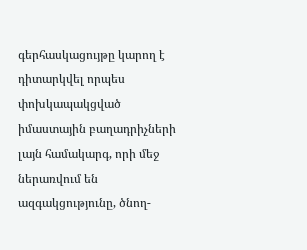գերհասկացույթը կարող է դիտարկվել որպես փոխկապակցված իմաստային բաղադրիչների լայն համակարգ, որի մեջ ներառվում են ազգակցությունը, ծնող-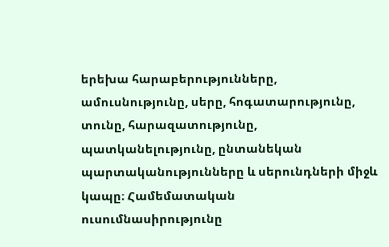երեխա հարաբերությունները, ամուսնությունը, սերը, հոգատարությունը, տունը, հարազատությունը, պատկանելությունը, ընտանեկան պարտականությունները և սերունդների միջև կապը։ Համեմատական ուսումնասիրությունը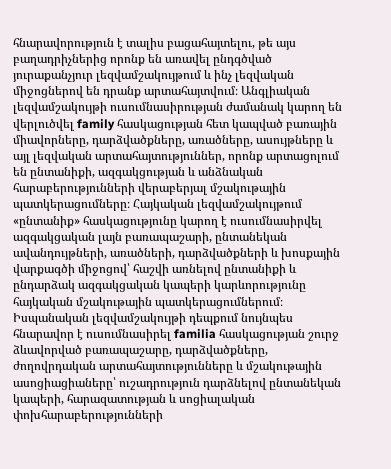հնարավորություն է տալիս բացահայտելու, թե այս բաղադրիչներից որոնք են առավել ընդգծված յուրաքանչյուր լեզվամշակույթում և ինչ լեզվական միջոցներով են դրանք արտահայտվում։ Անգլիական լեզվամշակույթի ուսումնասիրության ժամանակ կարող են վերլուծվել family հասկացության հետ կապված բառային միավորները, դարձվածքները, առածները, ասույթները և այլ լեզվական արտահայտություններ, որոնք արտացոլում են ընտանիքի, ազգակցության և անձնական հարաբերությունների վերաբերյալ մշակութային պատկերացումները։ Հայկական լեզվամշակույթում «ընտանիք» հասկացությունը կարող է ուսումնասիրվել ազգակցական լայն բառապաշարի, ընտանեկան ավանդույթների, առածների, դարձվածքների և խոսքային վարքագծի միջոցով՝ հաշվի առնելով ընտանիքի և ընդարձակ ազգակցական կապերի կարևորությունը հայկական մշակութային պատկերացումներում։ Իսպանական լեզվամշակույթի դեպքում նույնպես հնարավոր է ուսումնասիրել familia հասկացության շուրջ ձևավորված բառապաշարը, դարձվածքները, ժողովրդական արտահայտությունները և մշակութային ասոցիացիաները՝ ուշադրություն դարձնելով ընտանեկան կապերի, հարազատության և սոցիալական փոխհարաբերությունների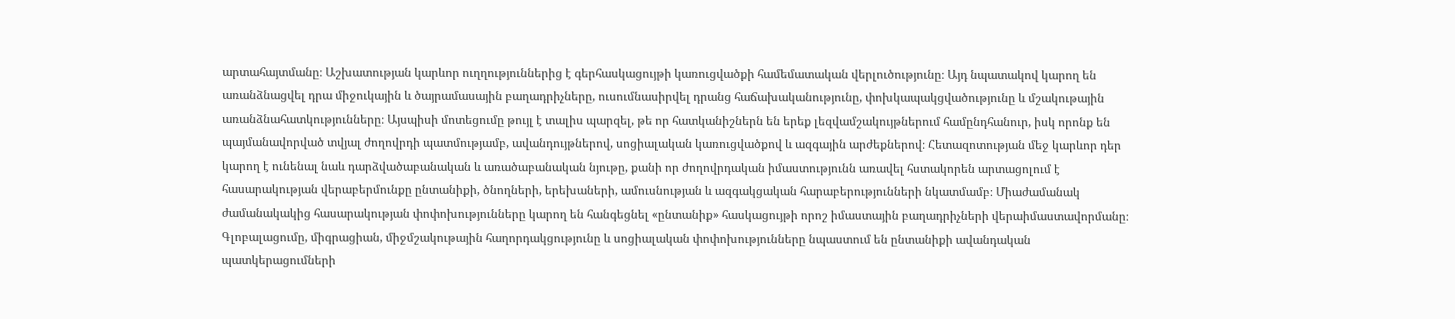արտահայտմանը։ Աշխատության կարևոր ուղղություններից է գերհասկացույթի կառուցվածքի համեմատական վերլուծությունը։ Այդ նպատակով կարող են առանձնացվել դրա միջուկային և ծայրամասային բաղադրիչները, ուսումնասիրվել դրանց հաճախականությունը, փոխկապակցվածությունը և մշակութային առանձնահատկությունները։ Այսպիսի մոտեցումը թույլ է տալիս պարզել, թե որ հատկանիշներն են երեք լեզվամշակույթներում համընդհանուր, իսկ որոնք են պայմանավորված տվյալ ժողովրդի պատմությամբ, ավանդույթներով, սոցիալական կառուցվածքով և ազգային արժեքներով։ Հետազոտության մեջ կարևոր դեր կարող է ունենալ նաև դարձվածաբանական և առածաբանական նյութը, քանի որ ժողովրդական իմաստությունն առավել հստակորեն արտացոլում է հասարակության վերաբերմունքը ընտանիքի, ծնողների, երեխաների, ամուսնության և ազգակցական հարաբերությունների նկատմամբ։ Միաժամանակ ժամանակակից հասարակության փոփոխությունները կարող են հանգեցնել «ընտանիք» հասկացույթի որոշ իմաստային բաղադրիչների վերաիմաստավորմանը։ Գլոբալացումը, միգրացիան, միջմշակութային հաղորդակցությունը և սոցիալական փոփոխությունները նպաստում են ընտանիքի ավանդական պատկերացումների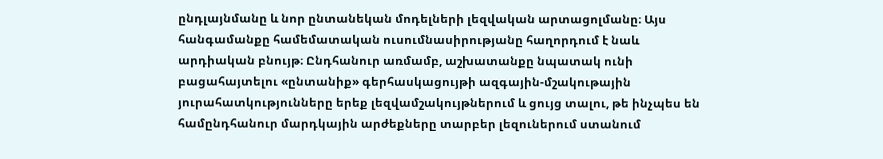ընդլայնմանը և նոր ընտանեկան մոդելների լեզվական արտացոլմանը։ Այս հանգամանքը համեմատական ուսումնասիրությանը հաղորդում է նաև արդիական բնույթ։ Ընդհանուր առմամբ, աշխատանքը նպատակ ունի բացահայտելու «ընտանիք» գերհասկացույթի ազգային-մշակութային յուրահատկությունները երեք լեզվամշակույթներում և ցույց տալու, թե ինչպես են համընդհանուր մարդկային արժեքները տարբեր լեզուներում ստանում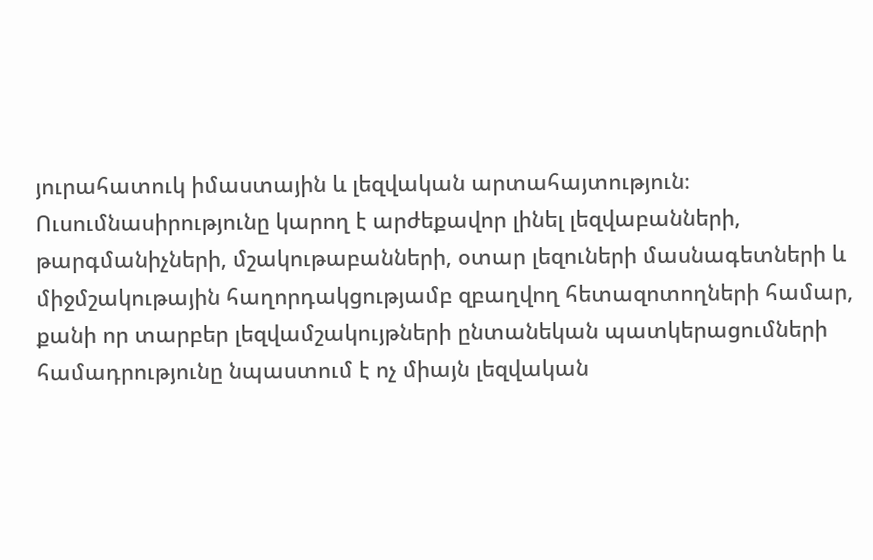յուրահատուկ իմաստային և լեզվական արտահայտություն։ Ուսումնասիրությունը կարող է արժեքավոր լինել լեզվաբանների, թարգմանիչների, մշակութաբանների, օտար լեզուների մասնագետների և միջմշակութային հաղորդակցությամբ զբաղվող հետազոտողների համար, քանի որ տարբեր լեզվամշակույթների ընտանեկան պատկերացումների համադրությունը նպաստում է ոչ միայն լեզվական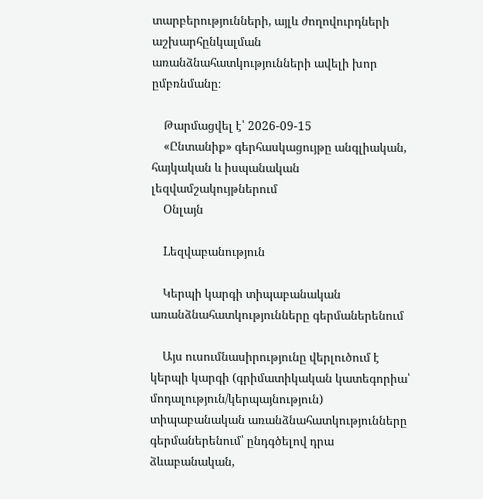տարբերությունների, այլև ժողովուրդների աշխարհընկալման առանձնահատկությունների ավելի խոր ըմբռնմանը։

    Թարմացվել է՝ 2026-09-15
    «Ընտանիք» գերհասկացույթը անգլիական, հայկական և իսպանական լեզվամշակույթներում
    Օնլայն

    Lեզվաբանություն

    Կերպի կարգի տիպաբանական առանձնահատկությունները գերմաներենում

    Այս ուսումնասիրությունը վերլուծում է կերպի կարգի (գրիմատիկական կատեգորիա՝ մոդալություն/կերպայնություն) տիպաբանական առանձնահատկությունները գերմաներենում՝ ընդգծելով դրա ձևաբանական,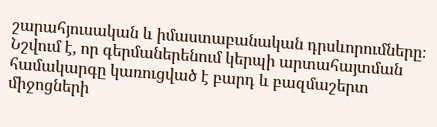շարահյուսական և իմաստաբանական դրսևորումները։ Նշվում է, որ գերմաներենում կերպի արտահայտման համակարգը կառուցված է բարդ և բազմաշերտ միջոցների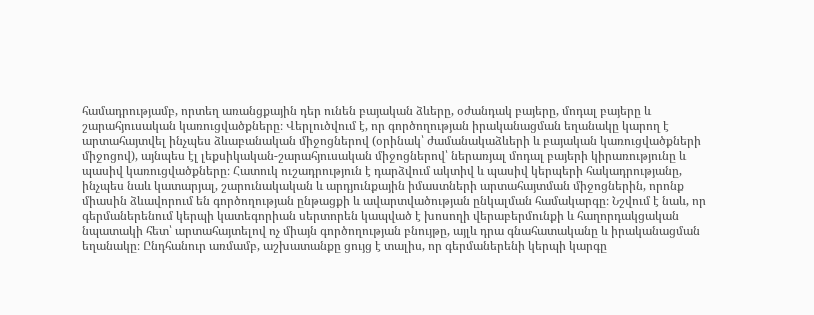համադրությամբ, որտեղ առանցքային դեր ունեն բայական ձևերը, օժանդակ բայերը, մոդալ բայերը և շարահյուսական կառուցվածքները։ Վերլուծվում է, որ գործողության իրականացման եղանակը կարող է արտահայտվել ինչպես ձևաբանական միջոցներով (օրինակ՝ ժամանակաձևերի և բայական կառուցվածքների միջոցով), այնպես էլ լեքսիկական-շարահյուսական միջոցներով՝ ներառյալ մոդալ բայերի կիրառությունը և պասիվ կառուցվածքները։ Հատուկ ուշադրություն է դարձվում ակտիվ և պասիվ կերպերի հակադրությանը, ինչպես նաև կատարյալ, շարունակական և արդյունքային իմաստների արտահայտման միջոցներին, որոնք միասին ձևավորում են գործողության ընթացքի և ավարտվածության ընկալման համակարգը։ Նշվում է նաև, որ գերմաներենում կերպի կատեգորիան սերտորեն կապված է խոսողի վերաբերմունքի և հաղորդակցական նպատակի հետ՝ արտահայտելով ոչ միայն գործողության բնույթը, այլև դրա գնահատականը և իրականացման եղանակը։ Ընդհանուր առմամբ, աշխատանքը ցույց է տալիս, որ գերմաներենի կերպի կարգը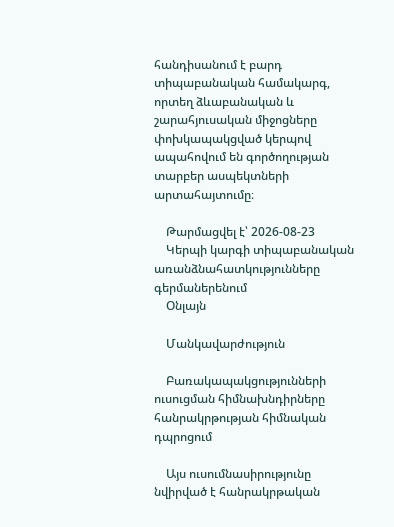հանդիսանում է բարդ տիպաբանական համակարգ, որտեղ ձևաբանական և շարահյուսական միջոցները փոխկապակցված կերպով ապահովում են գործողության տարբեր ասպեկտների արտահայտումը։

    Թարմացվել է՝ 2026-08-23
    Կերպի կարգի տիպաբանական առանձնահատկությունները գերմաներենում
    Օնլայն

    Մանկավարժություն

    Բառակապակցությունների ուսուցման հիմնախնդիրները հանրակրթության հիմնական դպրոցում

    Այս ուսումնասիրությունը նվիրված է հանրակրթական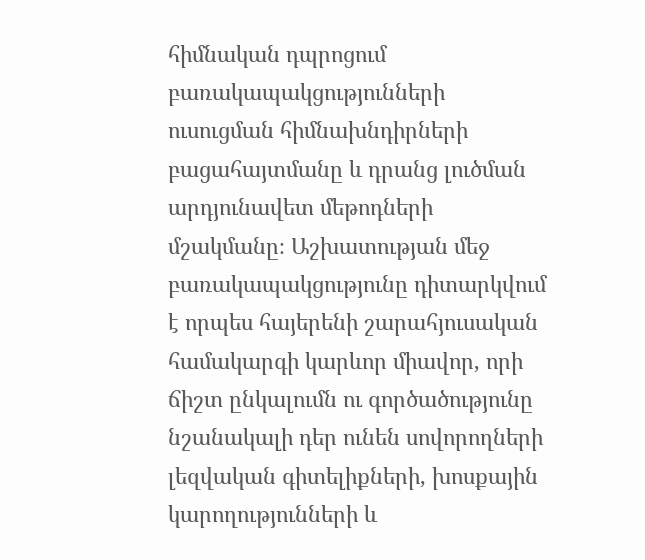հիմնական դպրոցում բառակապակցությունների ուսուցման հիմնախնդիրների բացահայտմանը և դրանց լուծման արդյունավետ մեթոդների մշակմանը։ Աշխատության մեջ բառակապակցությունը դիտարկվում է որպես հայերենի շարահյուսական համակարգի կարևոր միավոր, որի ճիշտ ընկալումն ու գործածությունը նշանակալի դեր ունեն սովորողների լեզվական գիտելիքների, խոսքային կարողությունների և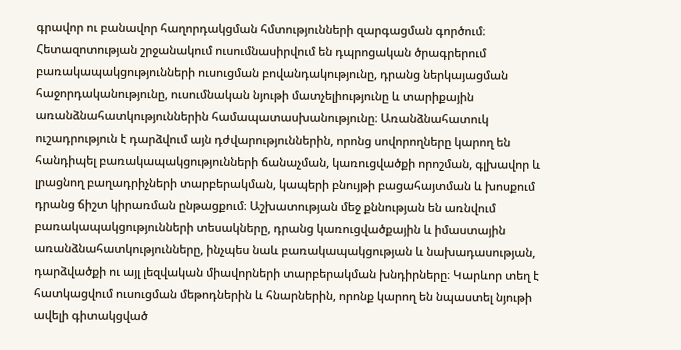գրավոր ու բանավոր հաղորդակցման հմտությունների զարգացման գործում։ Հետազոտության շրջանակում ուսումնասիրվում են դպրոցական ծրագրերում բառակապակցությունների ուսուցման բովանդակությունը, դրանց ներկայացման հաջորդականությունը, ուսումնական նյութի մատչելիությունը և տարիքային առանձնահատկություններին համապատասխանությունը։ Առանձնահատուկ ուշադրություն է դարձվում այն դժվարություններին, որոնց սովորողները կարող են հանդիպել բառակապակցությունների ճանաչման, կառուցվածքի որոշման, գլխավոր և լրացնող բաղադրիչների տարբերակման, կապերի բնույթի բացահայտման և խոսքում դրանց ճիշտ կիրառման ընթացքում։ Աշխատության մեջ քննության են առնվում բառակապակցությունների տեսակները, դրանց կառուցվածքային և իմաստային առանձնահատկությունները, ինչպես նաև բառակապակցության և նախադասության, դարձվածքի ու այլ լեզվական միավորների տարբերակման խնդիրները։ Կարևոր տեղ է հատկացվում ուսուցման մեթոդներին և հնարներին, որոնք կարող են նպաստել նյութի ավելի գիտակցված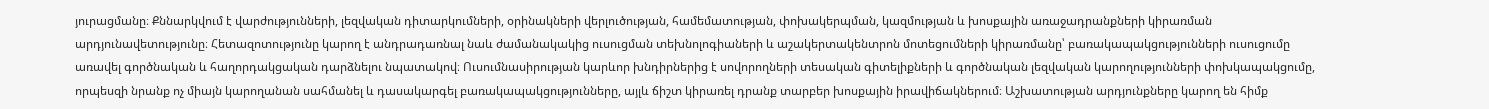յուրացմանը։ Քննարկվում է վարժությունների, լեզվական դիտարկումների, օրինակների վերլուծության, համեմատության, փոխակերպման, կազմության և խոսքային առաջադրանքների կիրառման արդյունավետությունը։ Հետազոտությունը կարող է անդրադառնալ նաև ժամանակակից ուսուցման տեխնոլոգիաների և աշակերտակենտրոն մոտեցումների կիրառմանը՝ բառակապակցությունների ուսուցումը առավել գործնական և հաղորդակցական դարձնելու նպատակով։ Ուսումնասիրության կարևոր խնդիրներից է սովորողների տեսական գիտելիքների և գործնական լեզվական կարողությունների փոխկապակցումը, որպեսզի նրանք ոչ միայն կարողանան սահմանել և դասակարգել բառակապակցությունները, այլև ճիշտ կիրառել դրանք տարբեր խոսքային իրավիճակներում։ Աշխատության արդյունքները կարող են հիմք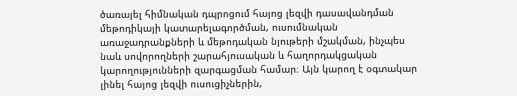ծառայել հիմնական դպրոցում հայոց լեզվի դասավանդման մեթոդիկայի կատարելագործման, ուսումնական առաջադրանքների և մեթոդական նյութերի մշակման, ինչպես նաև սովորողների շարահյուսական և հաղորդակցական կարողությունների զարգացման համար։ Այն կարող է օգտակար լինել հայոց լեզվի ուսուցիչներին,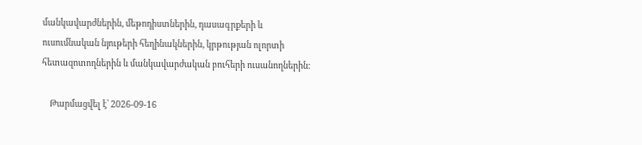մանկավարժներին, մեթոդիստներին, դասագրքերի և ուսումնական նյութերի հեղինակներին, կրթության ոլորտի հետազոտողներին և մանկավարժական բուհերի ուսանողներին։

    Թարմացվել է՝ 2026-09-16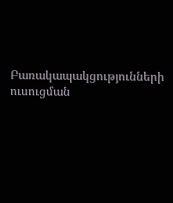Բառակապակցությունների ուսուցման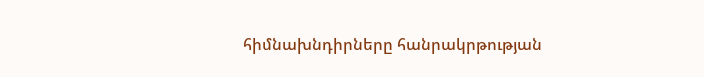հիմնախնդիրները հանրակրթության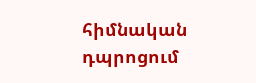հիմնական դպրոցում